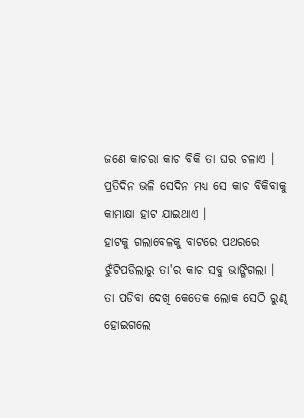ଜଣେ କାଚରା କାଚ ବିକି ତା ଘର ଚଳାଏ ।
ପ୍ରତିଦିନ ଭଳି ସେଦିନ ମଧ୍ଯ ସେ କାଚ ବିକିବାକୁ କାମାକ୍ଷା ହାଟ ଯାଇଥାଏ ।
ହାଟକୁ ଗଲାବେଳକୁ ବାଟରେ ପଥରରେ ଝୁଁଟିପଡିଲାରୁ ତା'ର କାଚ ସବୁ ଭାଙ୍ଗିଗଲା ।
ତା ପଡିବା ଦେଖି କେତେକ ଲୋକ ସେଠି ରୁଣ୍ଢ
ହୋଇଗଲେ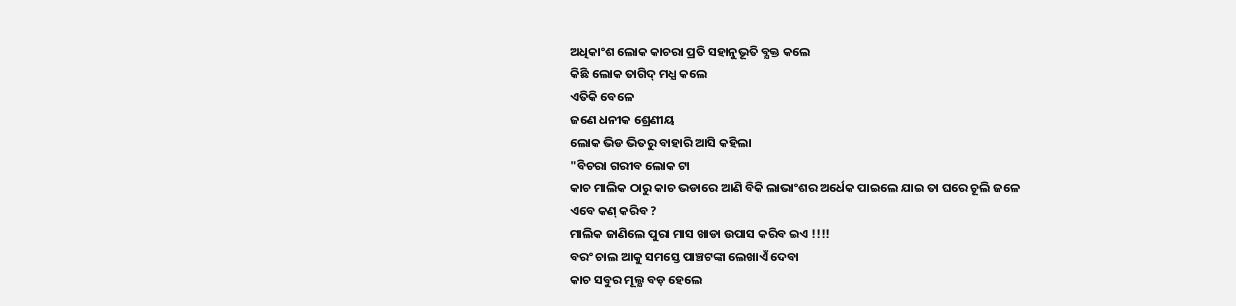ଅଧିକାଂଶ ଲୋକ କାଚରା ପ୍ରତି ସହାନୁଭୂତି ବ୍ଯକ୍ତ କଲେ
କିଛି ଲୋକ ତାଗିଦ୍ ମଧ୍ଯ କଲେ
ଏତିକି ବେଳେ
ଜଣେ ଧନୀକ ଶ୍ରେଣୀୟ
ଲୋକ ଭିଡ ଭିତରୁ ବାହାରି ଆସି କହିଲା
"ବିଚରା ଗରୀବ ଲୋକ ଟା
କାଚ ମାଲିକ ଠାରୁ କାଚ ଭଡାରେ ଆଣି ବିକି ଲାଭାଂଶର ଅର୍ଧେକ ପାଇଲେ ଯାଇ ତା ଘରେ ଚୂଲି ଜଳେ
ଏବେ କଣ୍ କରିବ ?
ମାଲିକ ଜାଣିଲେ ପୁରା ମାସ ଖାଡା ଉପାସ କରିବ ଇଏ !!!!
ବରଂ ଚାଲ ଆକୁ ସମସ୍ତେ ପାଞ୍ଚଟଙ୍କା ଲେଖାଏଁ ଦେବା
କାଚ ସବୁର ମୂଲ୍ଯ ବଡ଼ ହେଲେ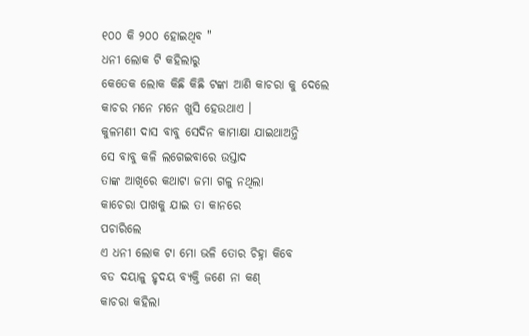୧୦୦ କି ୨୦୦ ହୋଇଥିବ "
ଧନୀ ଲୋକ ଟି କହିଲାରୁ
କେତେକ ଲୋକ କିଛି କିଛି ଟଙ୍କା ଆଣି କାଚରା କୁ ଦେଲେ
କାଚର ମନେ ମନେ ଖୁସି ହେଉଥାଏ ।
କୁଳମଣୀ ଦାସ ବାବୁ ସେଦିନ କାମାକ୍ଷା ଯାଇଥାଅନ୍ତି
ସେ ବାବୁ କଳି ଲଗେଇବାରେ ଉସ୍ତାଦ
ତାଙ୍କ ଆଖିରେ କଥାଟା ଜମା ଗଳୁ ନଥିଲା
କାଚେରା ପାଖକୁ ଯାଇ ତା କାନରେ
ପଚାରିଲେ
ଏ ଧନୀ ଲୋକ ଟା ମୋ ଭଳି ତୋର ଚିହ୍ନା କିବେ
ବଡ ଦୟାଳୁ ହୃଦୟ ବ୍ଯକ୍ତି ଜଣେ ନା କଣ୍
କାଚରା କହିଲା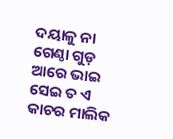ଦୟାଳୁ ନା ଗେଣ୍ଠା ଗୁଡ଼
ଆରେ ଭାଇ ସେଇ ତ ଏ କାଚର ମାଲିକ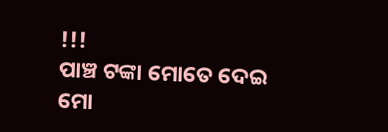!!!
ପାଞ୍ଚ ଟଙ୍କା ମୋତେ ଦେଇ ମୋ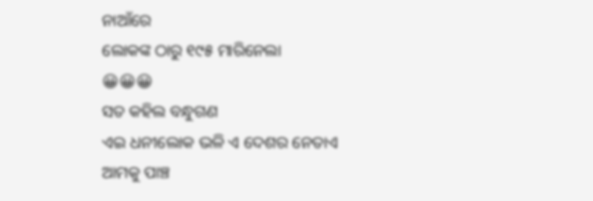ନାଆଁରେ
ଲୋକଙ୍କ ଠାରୁ ୧୯୫ ମାରିନେଲା
😀😀😀
ସତ କହିଲ ବନ୍ଧୁଗଣ
ଏଇ ଧନୀଲୋକ ଭଳି ଏ ଦେଶର ନେତାଏ
ଆମକୁ ପାଞ୍ଚ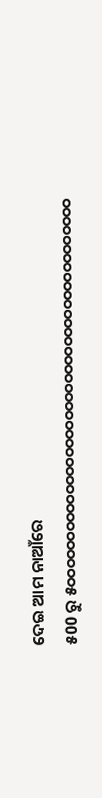ଦେଇ ଆମ ନାଆଁରେ
୫00 ରୁ ୫୦୦୦୦୦୦୦୦୦୦୦୦୦୦୦୦୦୦୦୦୦୦୦୦୦୦୦୦୦୦୦୦୦୦୦୦୦୦୦୦୦୦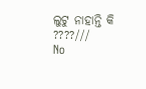ଲୁଟୁ ନାହାନ୍ତି କି ????///
No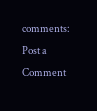comments:
Post a Comment